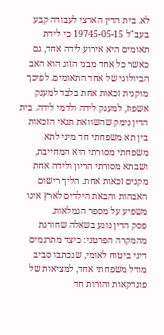לא. בית הדין הארצי לעבודה קבע בעב"ל 19745-05-15 כי לידת תאומים היא אירוע לידה אחד, גם כאשר כל אחד מבני הזוג הוא האב הביולוגי של אחד התאומים. לפיכך מוקנית זכאות אחת בלבד למענק אשפוז, למענק לידה ולדמי לידה. בית הדין נימק שהשוואת תנאי הזכאות בין תא משפחתי חד מיני לתא משפחתי מסורתי היא המחייבת, ושבתא מסורתי הריון ולידה אחת מקנים זכאות אחת. הליך רישום האבהות והבאת הילדים לארץ אינו משפיע על מספר הגמלאות.
פסק הדין נוגע בשאלה שחורגת מהמקרה הפרטני: כיצד מתרגמים דיני ביטוח לאומי, שנכתבו סביב מודל משפחתי אחד, למציאות של פונדקאות והורות חד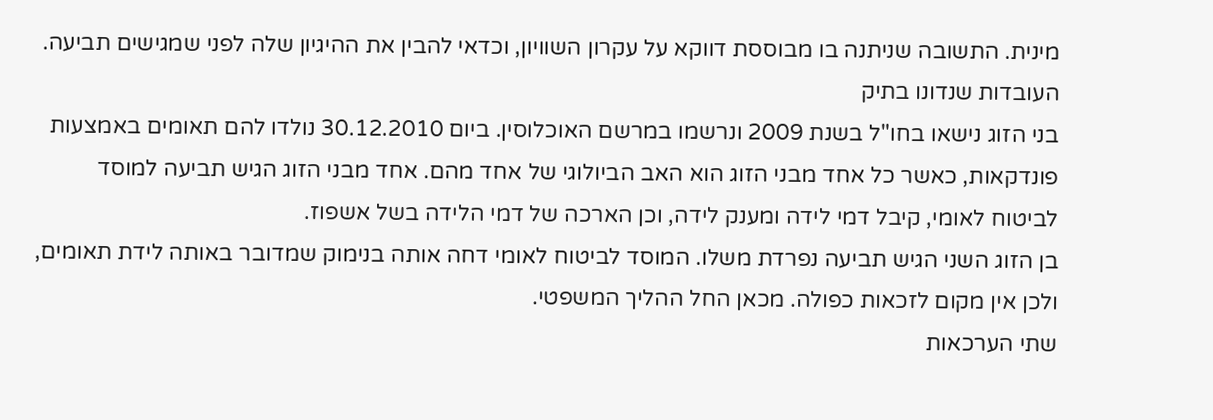מינית. התשובה שניתנה בו מבוססת דווקא על עקרון השוויון, וכדאי להבין את ההיגיון שלה לפני שמגישים תביעה.
העובדות שנדונו בתיק
בני הזוג נישאו בחו"ל בשנת 2009 ונרשמו במרשם האוכלוסין. ביום 30.12.2010 נולדו להם תאומים באמצעות פונדקאות, כאשר כל אחד מבני הזוג הוא האב הביולוגי של אחד מהם. אחד מבני הזוג הגיש תביעה למוסד לביטוח לאומי, קיבל דמי לידה ומענק לידה, וכן הארכה של דמי הלידה בשל אשפוז.
בן הזוג השני הגיש תביעה נפרדת משלו. המוסד לביטוח לאומי דחה אותה בנימוק שמדובר באותה לידת תאומים, ולכן אין מקום לזכאות כפולה. מכאן החל ההליך המשפטי.
שתי הערכאות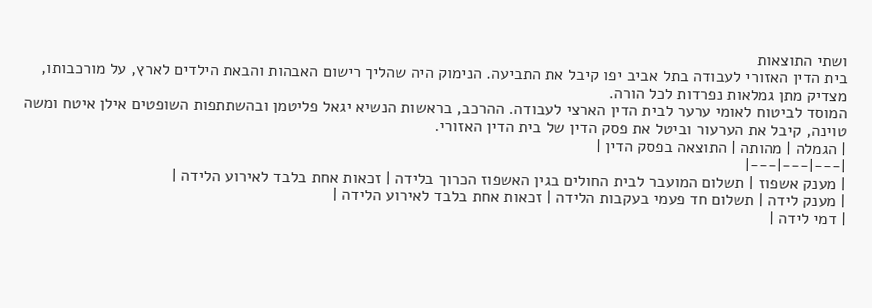ושתי התוצאות
בית הדין האזורי לעבודה בתל אביב יפו קיבל את התביעה. הנימוק היה שהליך רישום האבהות והבאת הילדים לארץ, על מורכבותו, מצדיק מתן גמלאות נפרדות לכל הורה.
המוסד לביטוח לאומי ערער לבית הדין הארצי לעבודה. ההרכב, בראשות הנשיא יגאל פליטמן ובהשתתפות השופטים אילן איטח ומשה טוינה, קיבל את הערעור וביטל את פסק הדין של בית הדין האזורי.
| הגמלה | מהותה | התוצאה בפסק הדין |
|---|---|---|
| מענק אשפוז | תשלום המועבר לבית החולים בגין האשפוז הכרוך בלידה | זכאות אחת בלבד לאירוע הלידה |
| מענק לידה | תשלום חד פעמי בעקבות הלידה | זכאות אחת בלבד לאירוע הלידה |
| דמי לידה |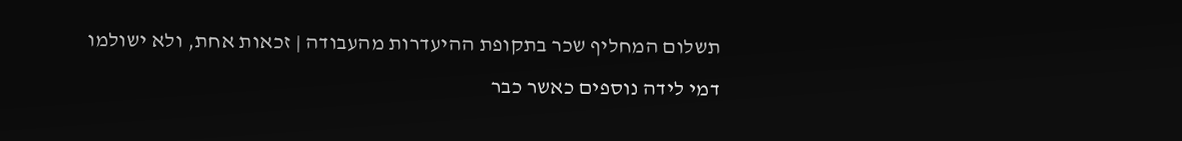תשלום המחליף שכר בתקופת ההיעדרות מהעבודה | זכאות אחת, ולא ישולמו דמי לידה נוספים כאשר כבר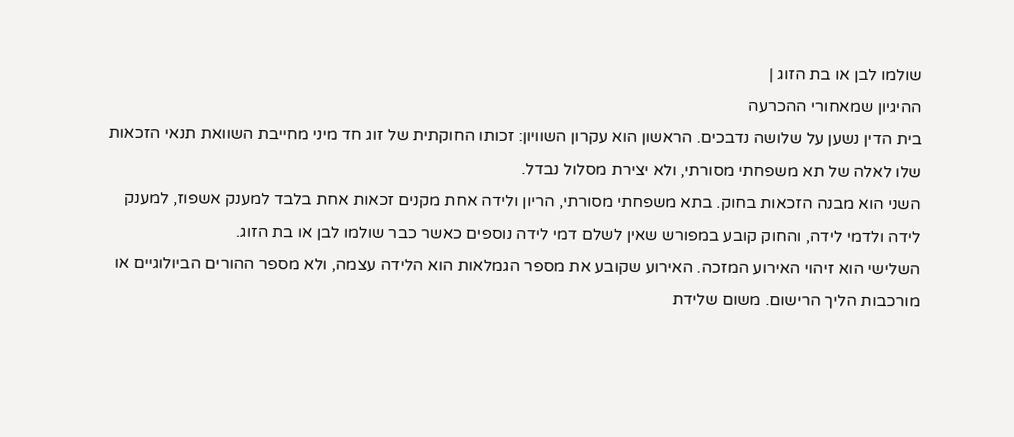שולמו לבן או בת הזוג |
ההיגיון שמאחורי ההכרעה
בית הדין נשען על שלושה נדבכים. הראשון הוא עקרון השוויון: זכותו החוקתית של זוג חד מיני מחייבת השוואת תנאי הזכאות שלו לאלה של תא משפחתי מסורתי, ולא יצירת מסלול נבדל.
השני הוא מבנה הזכאות בחוק. בתא משפחתי מסורתי, הריון ולידה אחת מקנים זכאות אחת בלבד למענק אשפוז, למענק לידה ולדמי לידה, והחוק קובע במפורש שאין לשלם דמי לידה נוספים כאשר כבר שולמו לבן או בת הזוג.
השלישי הוא זיהוי האירוע המזכה. האירוע שקובע את מספר הגמלאות הוא הלידה עצמה, ולא מספר ההורים הביולוגיים או מורכבות הליך הרישום. משום שלידת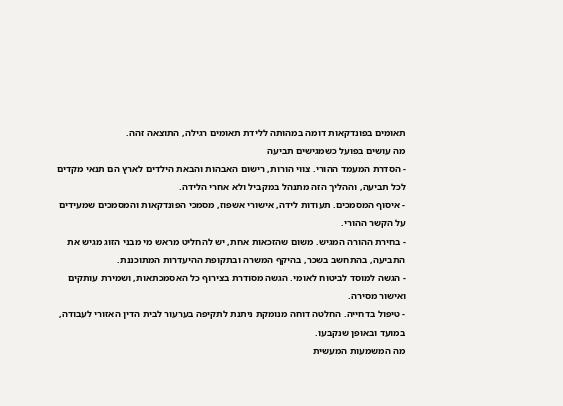תאומים בפונדקאות דומה במהותה ללידת תאומים רגילה, התוצאה זהה.
מה עושים בפועל כשמגישים תביעה
- הסדרת המעמד ההורי. צווי הורות, רישום האבהות והבאת הילדים לארץ הם תנאי מקדים לכל תביעה, וההליך הזה מתנהל במקביל ולא אחרי הלידה.
- איסוף המסמכים. תעודות לידה, אישורי אשפוז, מסמכי הפונדקאות והמסמכים שמעידים על הקשר ההורי.
- בחירת ההורה המגיש. משום שהזכאות אחת, יש להחליט מראש מי מבני הזוג מגיש את התביעה, בהתחשב בשכר, בהיקף המשרה ובתקופת ההיעדרות המתוכננת.
- הגשה למוסד לביטוח לאומי. הגשה מסודרת בצירוף כל האסמכתאות, ושמירת עותקים ואישור מסירה.
- טיפול בדחייה. החלטה דוחה מנומקת ניתנת לתקיפה בערעור לבית הדין האזורי לעבודה, במועד ובאופן שנקבעו.
מה המשמעות המעשית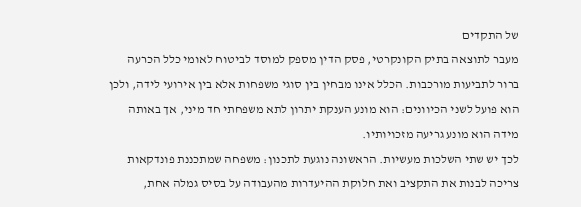של התקדים
מעבר לתוצאה בתיק הקונקרטי, פסק הדין מספק למוסד לביטוח לאומי כלל הכרעה ברור לתביעות מורכבות. הכלל אינו מבחין בין סוגי משפחות אלא בין אירועי לידה, ולכן הוא פועל לשני הכיוונים: הוא מונע הענקת יתרון לתא משפחתי חד מיני, אך באותה מידה הוא מונע גריעה מזכויותיו.
לכך יש שתי השלכות מעשיות. הראשונה נוגעת לתכנון: משפחה שמתכננת פונדקאות צריכה לבנות את התקציב ואת חלוקת ההיעדרות מהעבודה על בסיס גמלה אחת,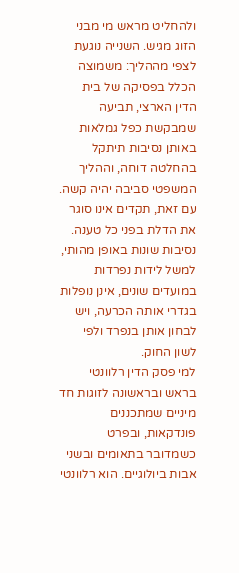ולהחליט מראש מי מבני הזוג מגיש. השנייה נוגעת לצפי מההליך: משמוצה הכלל בפסיקה של בית הדין הארצי, תביעה שמבקשת כפל גמלאות באותן נסיבות תיתקל בהחלטה דוחה, וההליך המשפטי סביבה יהיה קשה.
עם זאת, תקדים אינו סוגר את הדלת בפני כל טענה. נסיבות שונות באופן מהותי, למשל לידות נפרדות במועדים שונים, אינן נופלות בגדרי אותה הכרעה, ויש לבחון אותן בנפרד ולפי לשון החוק.
למי פסק הדין רלוונטי
בראש ובראשונה לזוגות חד מיניים שמתכננים פונדקאות, ובפרט כשמדובר בתאומים ובשני אבות ביולוגיים. הוא רלוונטי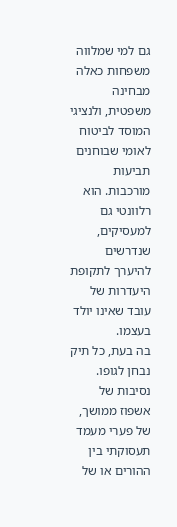גם למי שמלווה משפחות כאלה מבחינה משפטית, ולנציגי המוסד לביטוח לאומי שבוחנים תביעות מורכבות. הוא רלוונטי גם למעסיקים, שנדרשים להיערך לתקופת היעדרות של עובד שאינו יולד בעצמו.
בה בעת, כל תיק נבחן לגופו. נסיבות של אשפוז ממושך, של פערי מעמד תעסוקתי בין ההורים או של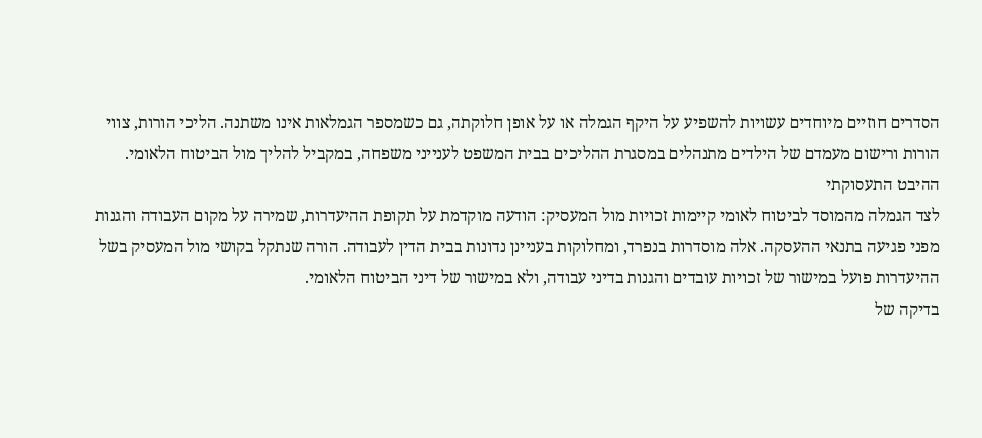הסדרים חוזיים מיוחדים עשויות להשפיע על היקף הגמלה או על אופן חלוקתה, גם כשמספר הגמלאות אינו משתנה. הליכי הורות, צווי הורות ורישום מעמדם של הילדים מתנהלים במסגרת ההליכים בבית המשפט לענייני משפחה, במקביל להליך מול הביטוח הלאומי.
ההיבט התעסוקתי
לצד הגמלה מהמוסד לביטוח לאומי קיימות זכויות מול המעסיק: הודעה מוקדמת על תקופת ההיעדרות, שמירה על מקום העבודה והגנות מפני פגיעה בתנאי ההעסקה. אלה מוסדרות בנפרד, ומחלוקות בעניינן נדונות בבית הדין לעבודה. הורה שנתקל בקושי מול המעסיק בשל ההיעדרות פועל במישור של זכויות עובדים והגנות בדיני עבודה, ולא במישור של דיני הביטוח הלאומי.
בדיקה של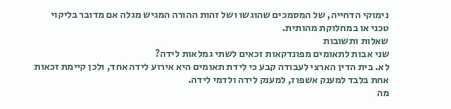נימוקי הדחייה, של המסמכים שהוגשו ושל זהות ההורה המגיש מגלה אם מדובר בליקוי טכני או במחלוקת מהותית.
שאלות ותשובות
שני אבות לתאומים מפונדקאות זכאים לשתי גמלאות לידה?
לא. בית הדין הארצי לעבודה קבע כי לידת תאומים היא אירוע לידה אחד, ולכן קיימת זכאות אחת בלבד למענק אשפוז, למענק לידה ולדמי לידה.
מה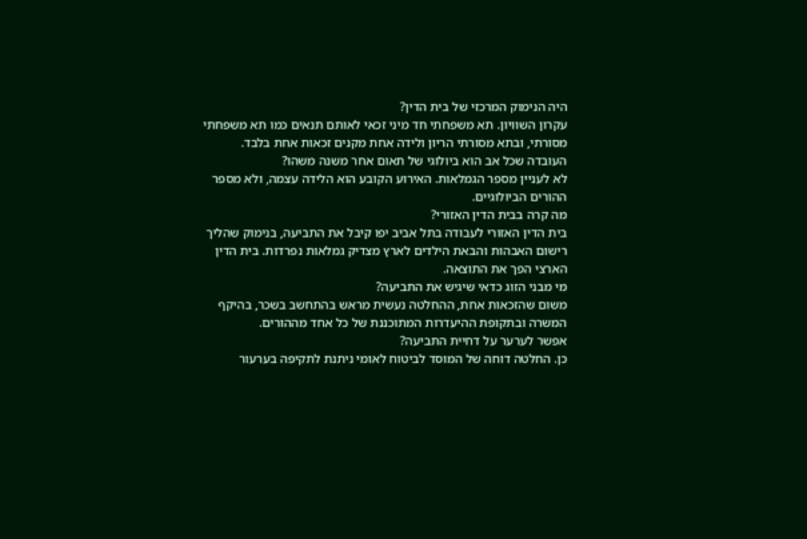היה הנימוק המרכזי של בית הדין?
עקרון השוויון. תא משפחתי חד מיני זכאי לאותם תנאים כמו תא משפחתי מסורתי, ובתא מסורתי הריון ולידה אחת מקנים זכאות אחת בלבד.
העובדה שכל אב הוא ביולוגי של תאום אחר משנה משהו?
לא לעניין מספר הגמלאות. האירוע הקובע הוא הלידה עצמה, ולא מספר ההורים הביולוגיים.
מה קרה בבית הדין האזורי?
בית הדין האזורי לעבודה בתל אביב יפו קיבל את התביעה, בנימוק שהליך רישום האבהות והבאת הילדים לארץ מצדיק גמלאות נפרדות. בית הדין הארצי הפך את התוצאה.
מי מבני הזוג כדאי שיגיש את התביעה?
משום שהזכאות אחת, ההחלטה נעשית מראש בהתחשב בשכר, בהיקף המשרה ובתקופת ההיעדרות המתוכננת של כל אחד מההורים.
אפשר לערער על דחיית התביעה?
כן. החלטה דוחה של המוסד לביטוח לאומי ניתנת לתקיפה בערעור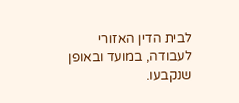לבית הדין האזורי לעבודה, במועד ובאופן שנקבעו.